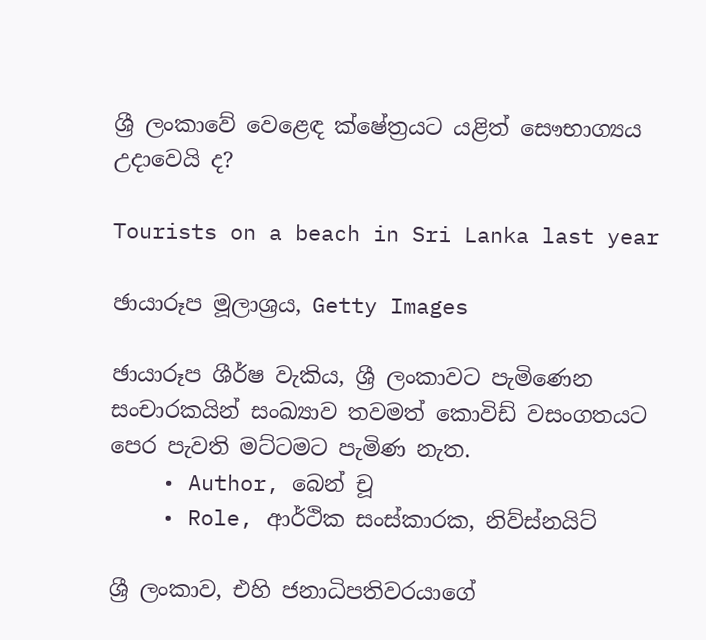ශ්‍රී ලංකාවේ වෙළෙඳ ක්ෂේත්‍රයට යළිත් සෞභාග්‍යය උදාවෙයි ද?

Tourists on a beach in Sri Lanka last year

ඡායාරූප මූලාශ්‍රය, Getty Images

ඡායාරූප ශීර්ෂ වැකිය, ශ්‍රී ලංකාවට පැමිණෙන සංචාරකයින් සංඛ්‍යාව තවමත් කොවිඩ් වසංගතයට පෙර පැවති මට්ටමට පැමිණ නැත.
    • Author, බෙන් චූ
    • Role, ආර්ථික සංස්කාරක, නිව්ස්නයිට්

ශ්‍රී ලංකාව, එහි ජනාධිපතිවරයාගේ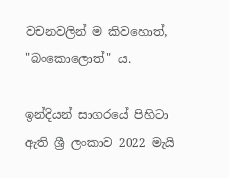වචනවලින් ම කිවහොත්, "බංකොලොත්" ය.

ඉන්දියන් සාගරයේ පිහිටා ඇති ශ්‍රී ලංකාව 2022 මැයි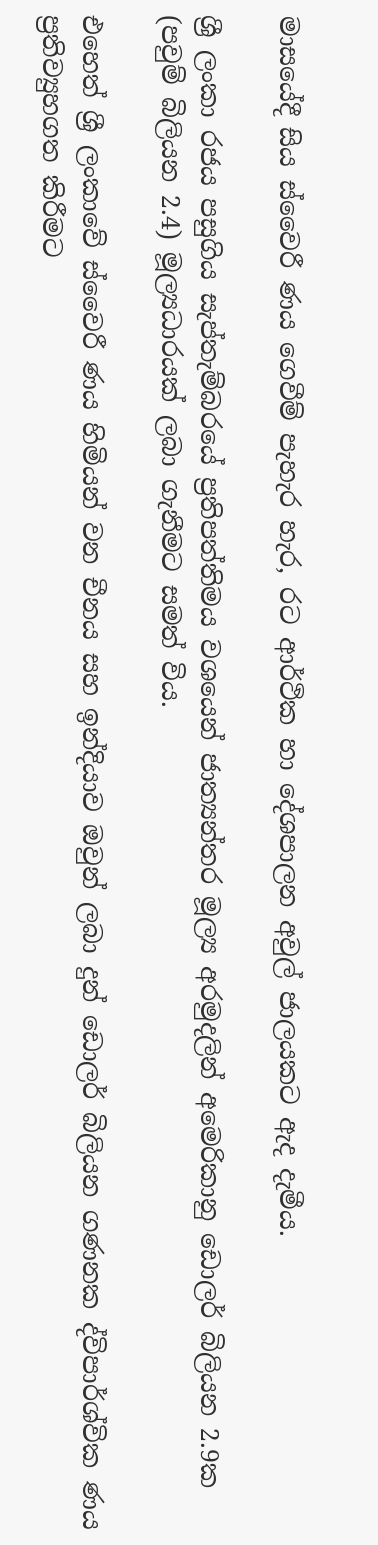මාසයේදී සිය ස්වෛරී ණය ගෙවීම් පැහැර හැර, රට ආර්ථික හා දේශපාලන අවුල් ජාලයකට ඇද දැමීය.

ශ්‍රී ලංකා රජය පසුගිය සැප්තැම්බරයේ ප්‍රතිපත්තිමය වශයෙන් ජාත්‍යන්තර මූල්‍ය අරමුදලින් අමෙරිකානු ඩොලර් බිලියන 2.9ක (පවුම් බිලියන 2.4) මූල්‍යධාරයක් ලබා ගැනීමට සමත් විය.

එහෙත් ශ්‍රී ලංකාවේ ස්වෛරී ණය හිමියන් වන චීනය සහ ඉන්දියාව ඔවුන් ලබා දුන් ඩොලර් බිලියන ගණනක ද්විපාර්ශ්වික ණය ප්‍රතිව්‍යුහගත කිරීමට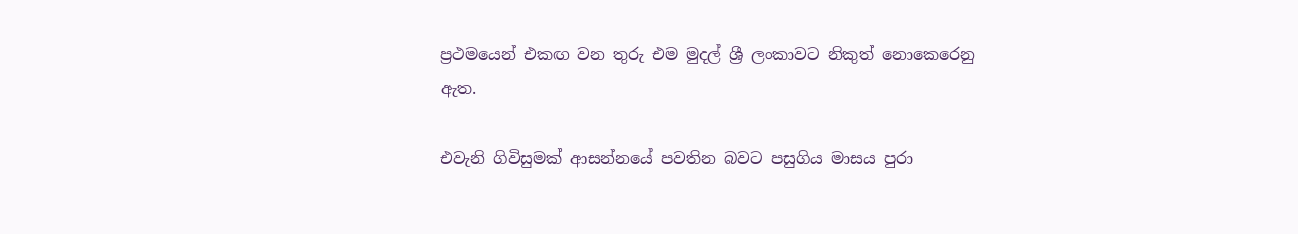ප්‍රථමයෙන් එකඟ වන තුරු එම මුදල් ශ්‍රී ලංකාවට නිකුත් නොකෙරෙනු ඇත.

එවැනි ගිවිසුමක් ආසන්නයේ පවතින බවට පසුගිය මාසය පුරා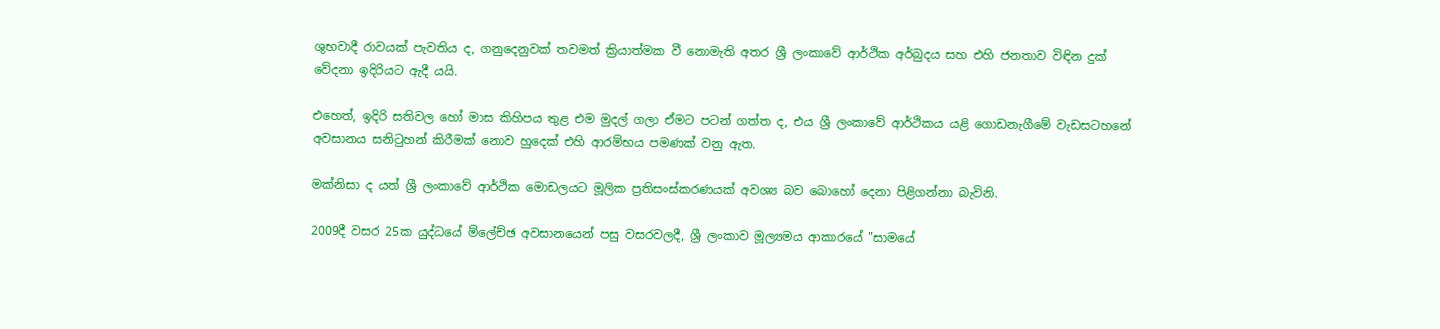ශුභවාදී රාවයක් පැවතිය ද, ගනුදෙනුවක් තවමත් ක්‍රියාත්මක වී නොමැති අත‍ර ශ්‍රී ලංකාවේ ආර්ථික අර්බුදය සහ එහි ජනතාව විඳින දුක් වේදනා ඉදිරියට ඇදී යයි.

එහෙත්, ඉදිරි සතිවල හෝ මාස කිහිපය තුළ එම මුදල් ගලා ඒමට පටන් ගත්ත ද, එය ශ්‍රී ලංකාවේ ආර්ථිකය යළි ගොඩනැගීමේ වැඩසටහනේ අවසානය සනිටුහන් කිරීමක් නොව හුදෙක් එහි ආරම්භය පමණක් වනු ඇත.

මක්නිසා ද යත් ශ්‍රී ලංකාවේ ආර්ථික මොඩලයට මූලික ප්‍රතිසංස්කරණයක් අවශ්‍ය බව බොහෝ දෙනා පිළිගන්නා බැවිනි.

2009දී වසර 25ක යුද්ධයේ ම්ලේච්ඡ අවසානයෙන් පසු වසරවලදී, ශ්‍රී ලංකාව මූල්‍යමය ආකාරයේ "සාමයේ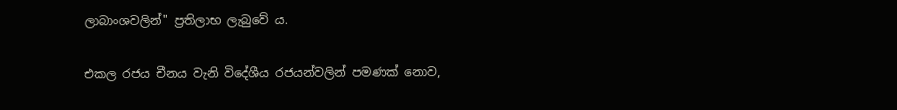ලාබාංශවලින්" ප්‍රතිලාභ ලැබුවේ ය.

එකල රජය චීනය වැනි විදේශීය රජයන්වලින් පමණක් නොව,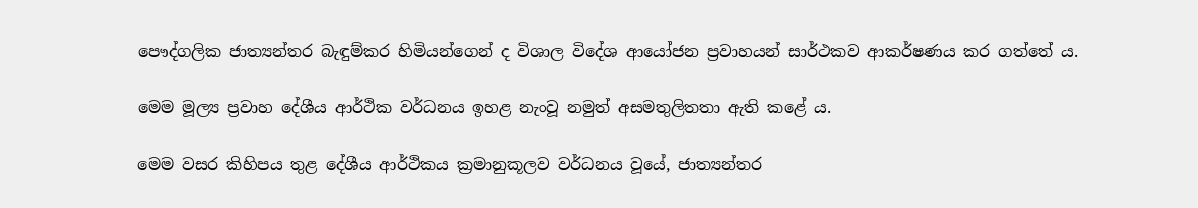පෞද්ගලික ජාත්‍යන්තර බැඳුම්කර හිමියන්ගෙන් ද විශාල විදේශ ආයෝජන ප්‍රවාහයන් සාර්ථකව ආකර්ෂණය කර ගත්තේ ය.

මෙම මූල්‍ය ප්‍රවාහ දේශීය ආර්ථික වර්ධනය ඉහළ නැංවූ නමුත් අසමතුලිතතා ඇති කළේ ය.

මෙම වසර කිහිපය තුළ දේශීය ආර්ථිකය ක්‍රමානුකූලව වර්ධනය වූයේ, ජාත්‍යන්තර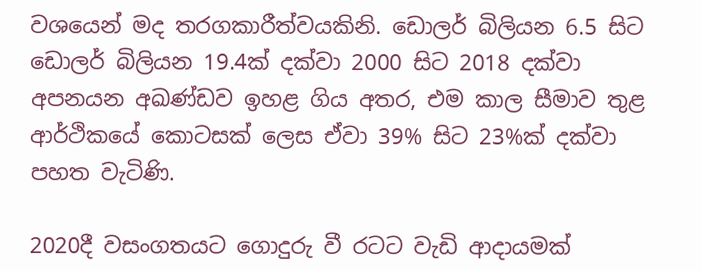වශයෙන් මද තරගකාරීත්වයකිනි. ඩොලර් බිලියන 6.5 සිට ඩොලර් බිලියන 19.4ක් දක්වා 2000 සිට 2018 දක්වා අපනයන අඛණ්ඩව ඉහළ ගිය අතර, එම කාල සීමාව තුළ ආර්ථිකයේ කොටසක් ලෙස ඒවා 39% සිට 23%ක් දක්වා පහත වැටිණි.

2020දී වසංගතයට ගොදුරු වී රටට වැඩි ආදායමක්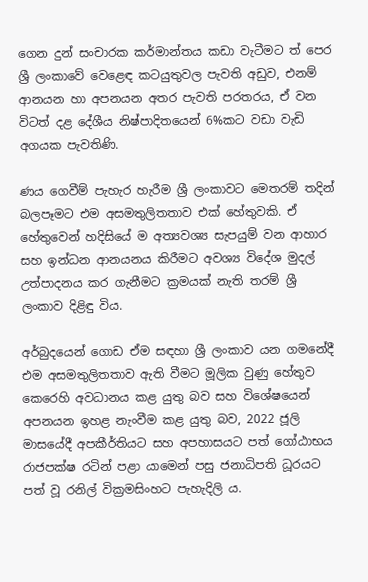ගෙන දුන් සංචාරක කර්මාන්තය කඩා වැටීමට ත් පෙර ශ්‍රී ලංකාවේ වෙළෙඳ කටයුතුවල පැවති අඩුව, එනම් ආනයන හා අපනයන අතර පැවති පරතරය, ඒ වන විටත් දළ දේශීය නිෂ්පාදිතයෙන් 6%කට වඩා වැඩි අගයක පැවතිණි.

ණය ගෙවීම් පැහැර හැරීම ශ්‍රී ලංකාවට මෙතරම් තදින් බලපෑමට එම අසමතුලිතතාව එක් හේතුවකි. ඒ හේතුවෙන් හදිසියේ ම අත්‍යවශ්‍ය සැපයුම් වන ආහාර සහ ඉන්ධන ආනයනය කිරීමට අවශ්‍ය විදේශ මුදල් උත්පාදනය කර ගැනීමට ක්‍රමයක් නැති තරම් ශ්‍රී ලංකාව දිළිඳු විය.

අර්බුදයෙන් ගොඩ ඒම සඳහා ශ්‍රී ලංකාව යන ගමනේදී එම අසමතුලිතතාව ඇති වීමට මූලික වුණු හේතුව කෙරෙහි අවධානය කළ යුතු බව සහ විශේෂයෙන් අපනයන ඉහළ නැංවීම කළ යුතු බව, 2022 ජූලි මාසයේදී අපකීර්තියට සහ අපහාසයට පත් ගෝඨාභය රාජපක්ෂ රටින් පළා යාමෙන් පසු ජනාධිපති ධූරයට පත් වූ රනිල් වික්‍රමසිංහට පැහැදිලි ය.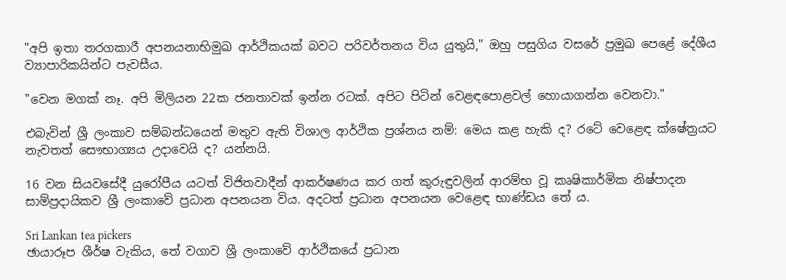"අපි ඉතා තරගකාරී අපනයනාභිමුඛ ආර්ථිකයක් බවට පරිවර්තනය විය යුතුයි," ඔහු පසුගිය වසරේ ප්‍රමුඛ පෙළේ දේශීය ව්‍යාපාරිකයින්ට පැවසීය.

"වෙන මගක් නෑ. අපි මිලියන 22ක ජනතාවක් ඉන්න රටක්. අපිට පිටින් වෙළඳපොළවල් හොයාගන්න වෙනවා."

එබැවින් ශ්‍රී ලංකාව සම්බන්ධයෙන් මතුව ඇති විශාල ආර්ථික ප්‍රශ්නය නම්: මෙය කළ හැකි ද? රටේ වෙළෙඳ ක්ෂේත්‍රයට නැවතත් සෞභාග්‍යය උදාවෙයි ද? යන්නයි.

16 වන සියවසේදී යුරෝපීය යටත් විජිතවාදීන් ආකර්ෂණය කර ගත් කුරුඳුවලින් ආරම්භ වූ කෘෂිකාර්මික නිෂ්පාදන සාම්ප්‍රදායිකව ශ්‍රී ලංකාවේ ප්‍රධාන අපනයන විය. අදටත් ප්‍රධාන අපනයන වෙළෙඳ භාණ්ඩය තේ ය.

Sri Lankan tea pickers
ඡායාරූප ශීර්ෂ වැකිය, තේ වගාව ශ්‍රී ලංකාවේ ආර්ථිකයේ ප්‍රධාන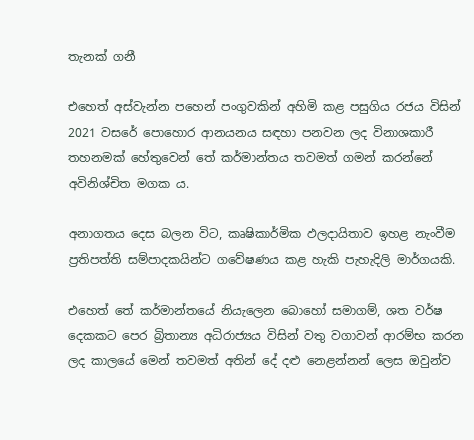තැනක් ගනී

එහෙත් අස්වැන්න පහෙන් පංගුවකින් අහිමි කළ පසුගිය රජය විසින් 2021 වසරේ පොහොර ආනයනය සඳහා පනවන ලද විනාශකාරී තහනමක් හේතුවෙන් තේ කර්මාන්තය තවමත් ගමන් කරන්නේ අවිනිශ්චිත මගක ය.

අනාගතය දෙස බලන විට, කෘෂිකාර්මික ඵලදායිතාව ඉහළ නැංවීම ප්‍රතිපත්ති සම්පාදකයින්ට ගවේෂණය කළ හැකි පැහැදිලි මාර්ගයකි.

එහෙත් තේ කර්මාන්තයේ නියැලෙන බොහෝ සමාගම්, ශත වර්ෂ දෙකකට පෙර බ්‍රිතාන්‍ය අධිරාජ්‍යය විසින් වතු වගාවන් ආරම්භ කරන ලද කාලයේ මෙන් තවමත් අතින් දේ දළු නෙළන්නන් ලෙස ඔවුන්ව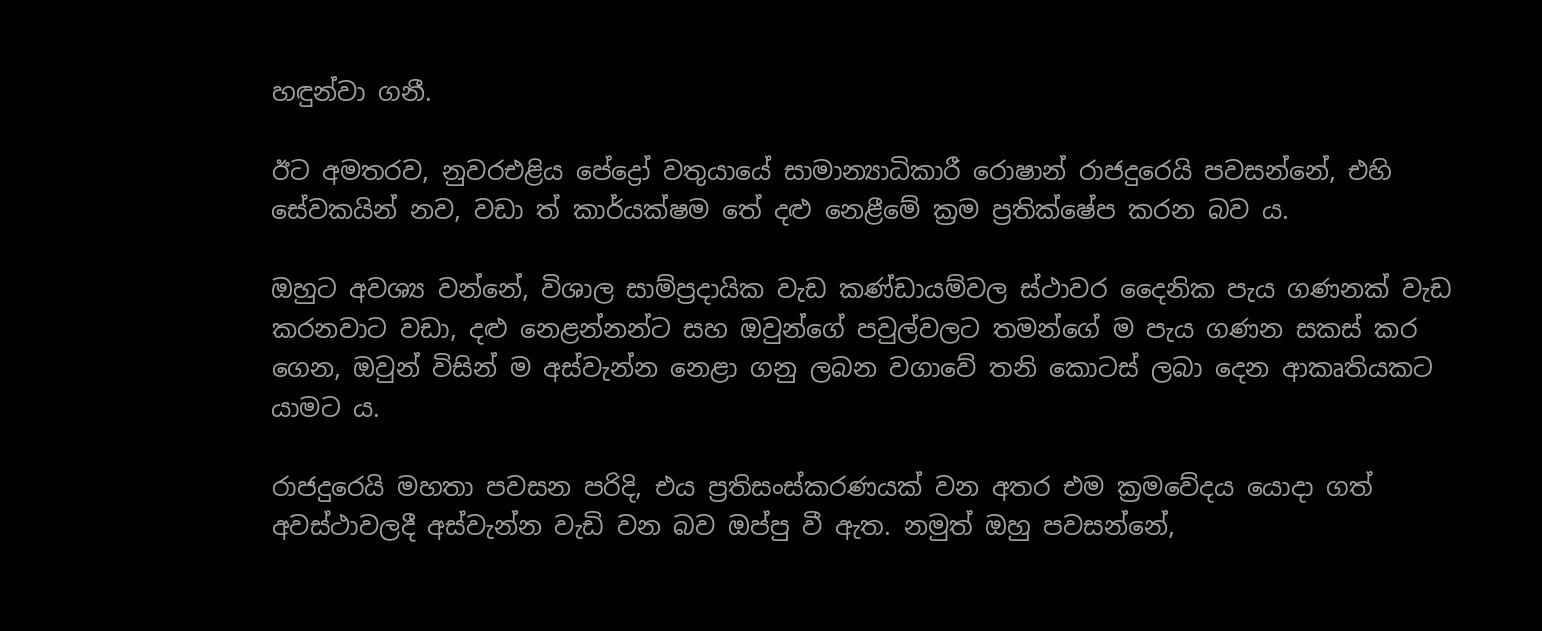හඳුන්වා ගනී.

ඊට අමතරව, නුවරඑළිය පේද්‍රෝ වතුයායේ සාමාන්‍යාධිකාරී රොෂාන් රාජදුරෙයි පවසන්නේ, එහි සේවකයින් නව, වඩා ත් කාර්යක්ෂම තේ දළු නෙළීමේ ක්‍රම ප්‍රතික්ෂේප කරන බව ය.

ඔහුට අවශ්‍ය වන්නේ, විශාල සාම්ප්‍රදායික වැඩ කණ්ඩායම්වල ස්ථාවර දෛනික පැය ගණනක් වැඩ කරනවාට වඩා, දළු නෙළන්නන්ට සහ ඔවුන්ගේ පවුල්වලට තමන්ගේ ම පැය ගණන සකස් කර ගෙන, ඔවුන් විසින් ම අස්වැන්න නෙළා ගනු ලබන වගාවේ තනි කොටස් ලබා දෙන ආකෘතියකට යාමට ය.

රාජදුරෙයි මහතා පවසන පරිදි, එය ප්‍රතිසංස්කරණයක් වන අතර එම ක්‍රමවේදය යොදා ගත් අවස්ථාවලදී අස්වැන්න වැඩි වන බව ඔප්පු වී ඇත. නමුත් ඔහු පවසන්නේ,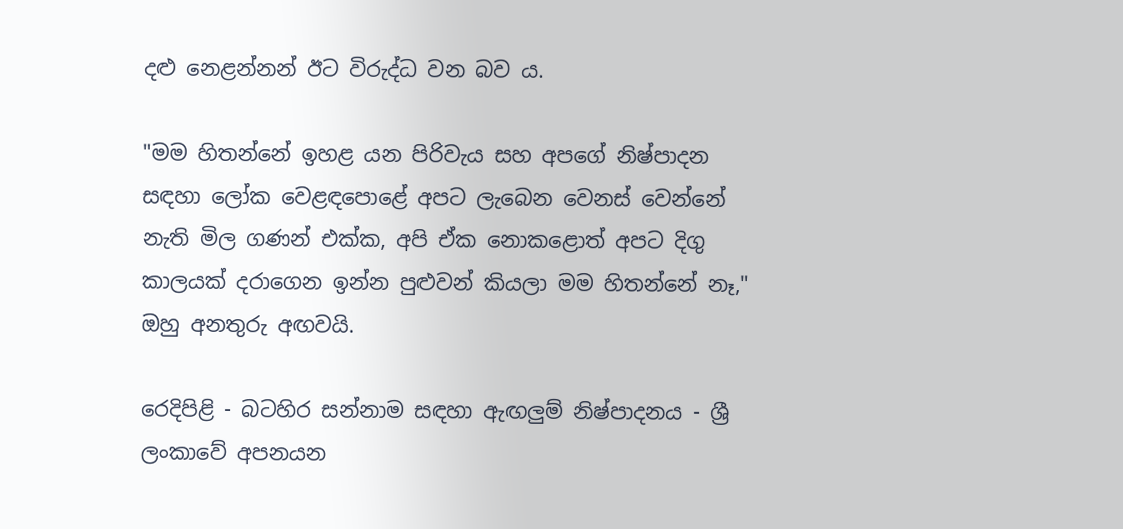දළු නෙළන්නන් ඊට විරුද්ධ වන බව ය.

"මම හිතන්නේ ඉහළ යන පිරිවැය සහ අපගේ නිෂ්පාදන සඳහා ලෝක වෙළඳපොළේ අපට ලැබෙන වෙනස් වෙන්නේ නැති මිල ගණන් එක්ක, අපි ඒක නොකළොත් අපට දිගු කාලයක් දරාගෙන ඉන්න පුළුවන් කියලා මම හිතන්නේ නෑ," ඔහු අනතුරු අඟවයි.

රෙදිපිළි - බටහිර සන්නාම සඳහා ඇඟලුම් නිෂ්පාදනය - ශ්‍රී ලංකාවේ අපනයන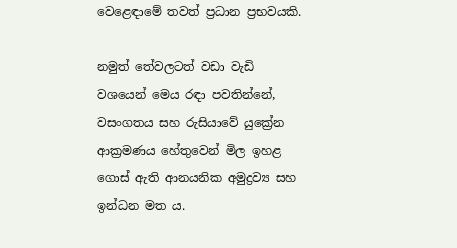වෙළෙඳාමේ තවත් ප්‍රධාන ප්‍රභවයකි.

නමුත් තේවලටත් වඩා වැඩි වශයෙන් මෙය රඳා පවතින්නේ, වසංගතය සහ රුසියාවේ යුක්‍රේන ආක්‍රමණය හේතුවෙන් මිල ඉහළ ගොස් ඇති ආනයනික අමුද්‍රව්‍ය සහ ඉන්ධන මත ය.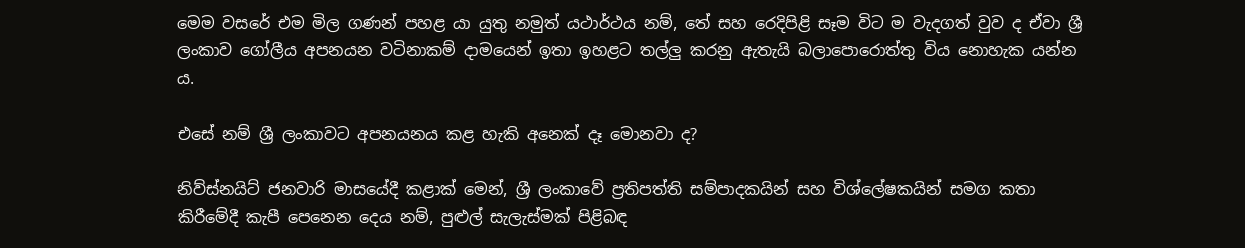මෙම වසරේ එම මිල ගණන් පහළ යා යුතු නමුත් යථාර්ථය නම්, තේ සහ රෙදිපිළි සෑම විට ම වැදගත් වුව ද ඒවා ශ්‍රී ලංකාව ගෝලීය අපනයන වටිනාකම් දාමයෙන් ඉතා ඉහළට තල්ලු කරනු ඇතැයි බලාපොරොත්තු විය නොහැක යන්න ය.

එසේ නම් ශ්‍රී ලංකාවට අපනයනය කළ හැකි අනෙක් දෑ මොනවා ද?

නිව්ස්නයිට් ජනවාරි මාසයේදී කළාක් මෙන්, ශ්‍රී ලංකාවේ ප්‍රතිපත්ති සම්පාදකයින් සහ විශ්ලේෂකයින් සමග කතා කිරීමේදී කැපී පෙනෙන දෙය නම්, පුළුල් සැලැස්මක් පිළිබඳ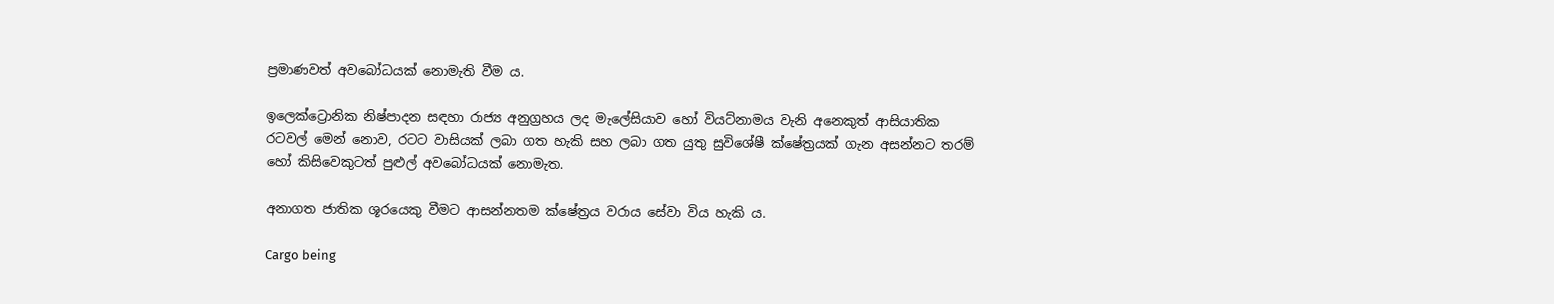ප්‍රමාණවත් අවබෝධයක් නොමැති වීම ය.

ඉලෙක්ට්‍රොනික නිෂ්පාදන සඳහා රාජ්‍ය අනුග්‍රහය ලද මැලේසියාව හෝ වියට්නාමය වැනි අනෙකුත් ආසියාතික රටවල් මෙන් නොව, රටට වාසියක් ලබා ගත හැකි සහ ලබා ගත යුතු සුවිශේෂී ක්ෂේත්‍රයක් ගැන අසන්නට තරම් හෝ කිසිවෙකුටත් පුළුල් අවබෝධයක් නොමැත.

අනාගත ජාතික ශූරයෙකු වීමට ආසන්නතම ක්ෂේත්‍රය වරාය සේවා විය හැකි ය.

Cargo being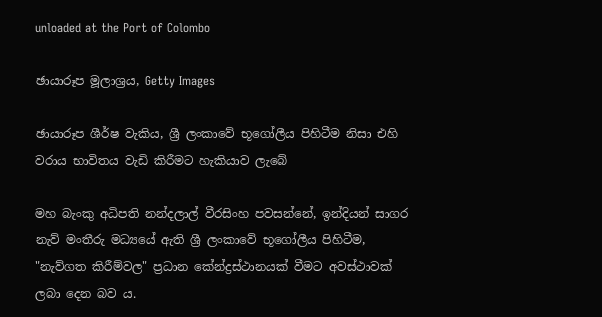unloaded at the Port of Colombo

ඡායාරූප මූලාශ්‍රය, Getty Images

ඡායාරූප ශීර්ෂ වැකිය, ශ්‍රී ලංකාවේ භූගෝලීය පිහිටීම නිසා එහි වරාය භාවිතය වැඩි කිරීමට හැකියාව ලැබේ

මහ බැංකු අධිපති නන්දලාල් වීරසිංහ පවසන්නේ, ඉන්දියන් සාගර නැව් මංතීරු මධ්‍යයේ ඇති ශ්‍රී ලංකාවේ භූගෝලීය පිහිටීම, "නැව්ගත කිරීම්වල" ප්‍රධාන කේන්ද්‍රස්ථානයක් වීමට අවස්ථාවක් ලබා දෙන බව ය.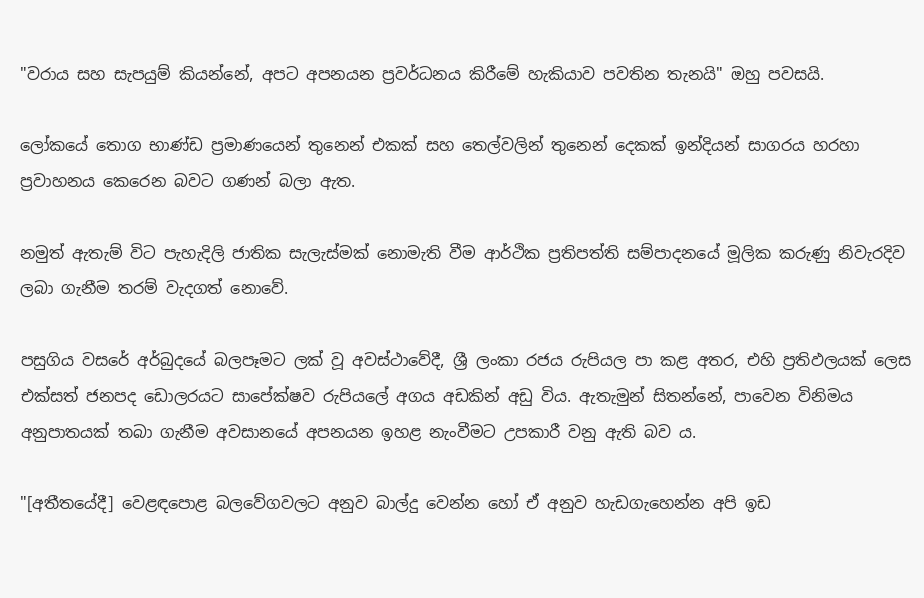"වරාය සහ සැපයුම් කියන්නේ, අපට අපනයන ප්‍රවර්ධනය කිරීමේ හැකියාව පවතින තැනයි" ඔහු පවසයි.

ලෝකයේ තොග භාණ්ඩ ප්‍රමාණයෙන් තුනෙන් එකක් සහ තෙල්වලින් තුනෙන් දෙකක් ඉන්දියන් සාගරය හරහා ප්‍රවාහනය කෙරෙන බවට ගණන් බලා ඇත.

නමුත් ඇතැම් විට පැහැදිලි ජාතික සැලැස්මක් නොමැති වීම ආර්ථික ප්‍රතිපත්ති සම්පාදනයේ මූලික කරුණු නිවැරදිව ලබා ගැනීම තරම් වැදගත් නොවේ.

පසුගිය වසරේ අර්බුදයේ බලපෑමට ලක් වූ අවස්ථාවේදී, ශ්‍රී ලංකා රජය රුපියල පා කළ අතර, එහි ප්‍රතිඵලයක් ලෙස එක්සත් ජනපද ඩොලරයට සාපේක්ෂව රුපියලේ අගය අඩකින් අඩු විය. ඇතැමුන් සිතන්නේ, පාවෙන විනිමය අනුපාතයක් තබා ගැනීම අවසානයේ අපනයන ඉහළ නැංවීමට උපකාරී වනු ඇති බව ය.

"[අතීතයේදී] වෙළඳපොළ බලවේගවලට අනුව බාල්දු වෙන්න හෝ ඒ අනුව හැඩගැහෙන්න අපි ඉඩ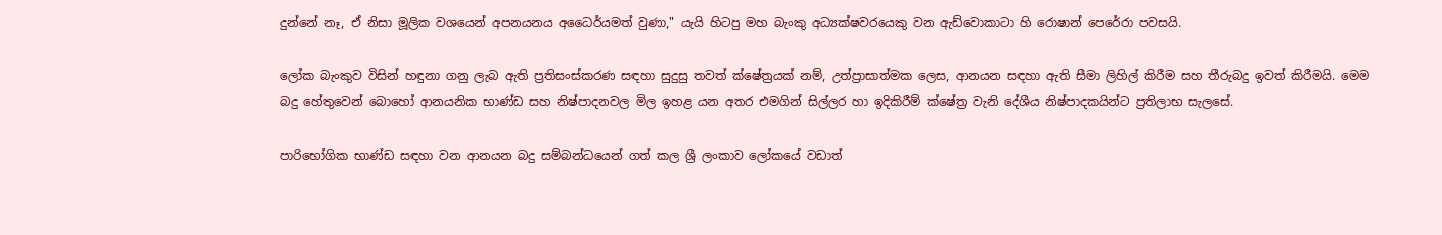දුන්නේ නෑ, ඒ නිසා මූලික වශයෙන් අපනයනය අධෛර්යමත් වුණා," යැයි හිටපු මහ බැංකු අධ්‍යක්ෂවරයෙකු වන ඇඩ්වොකාටා හි රොෂාන් පෙරේරා පවසයි.

ලෝක බැංකුව විසින් හඳුනා ගනු ලැබ ඇති ප්‍රතිසංස්කරණ සඳහා සුදුසු තවත් ක්ෂේත්‍රයක් නම්, උත්ප්‍රාසාත්මක ලෙස, ආනයන සඳහා ඇති සීමා ලිහිල් කිරීම සහ තීරුබදු ඉවත් කිරීමයි. මෙම බදු හේතුවෙන් බොහෝ ආනයනික භාණ්ඩ සහ නිෂ්පාදනවල මිල ඉහළ යන අතර එමගින් සිල්ලර හා ඉදිකිරීම් ක්ෂේත්‍ර වැනි දේශීය නිෂ්පාදකයින්ට ප්‍රතිලාභ සැලසේ.

පාරිභෝගික භාණ්ඩ සඳහා වන ආනයන බදු සම්බන්ධයෙන් ගත් කල ශ්‍රී ලංකාව ලෝකයේ වඩාත්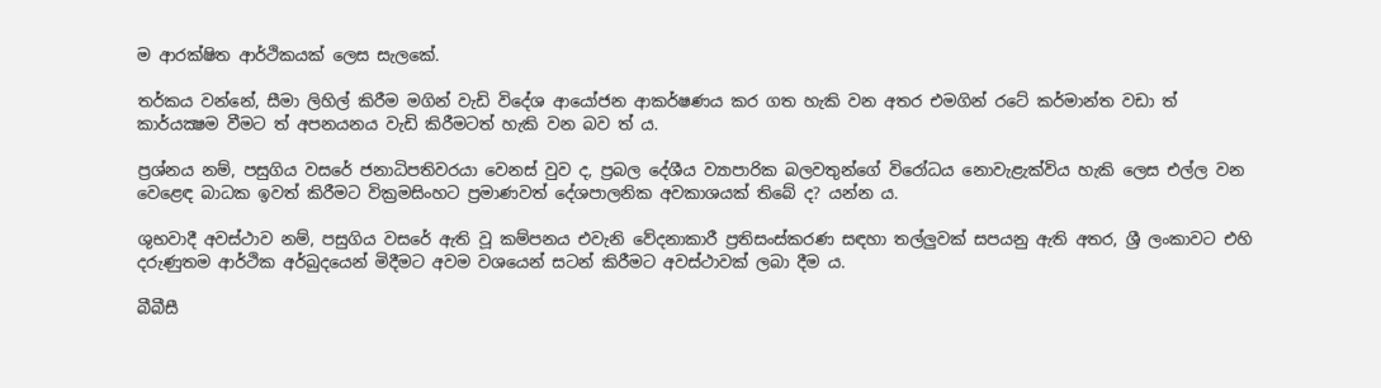ම ආරක්ෂිත ආර්ථිකයක් ලෙස සැලකේ.

තර්කය වන්නේ, සීමා ලිහිල් කිරීම මගින් වැඩි විදේශ ආයෝජන ආකර්ෂණය කර ගත හැකි වන අතර එමගින් රටේ කර්මාන්ත වඩා ත් කාර්යක්‍ෂම වීමට ත් අපනයනය වැඩි කිරීමටත් හැකි වන බව ත් ය.

ප්‍රශ්නය නම්, පසුගිය වසරේ ජනාධිපතිවරයා වෙනස් වුව ද, ප්‍රබල දේශීය ව්‍යාපාරික බලවතුන්ගේ විරෝධය නොවැළැක්විය හැකි ලෙස එල්ල වන වෙළෙඳ බාධක ඉවත් කිරීමට වික්‍රමසිංහට ප්‍රමාණවත් දේශපාලනික අවකාශයක් තිබේ ද? යන්න ය.

ශුභවාදී අවස්ථාව නම්, පසුගිය වසරේ ඇති වූ කම්පනය එවැනි වේදනාකාරී ප්‍රතිසංස්කරණ සඳහා තල්ලුවක් සපයනු ඇති අතර, ශ්‍රී ලංකාවට එහි දරුණුතම ආර්ථික අර්බුදයෙන් මිදීමට අවම වශයෙන් සටන් කිරීමට අවස්ථාවක් ලබා දීම ය.

බීබීසී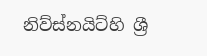නිව්ස්නයිට්හි ශ්‍රී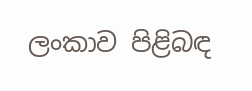ලංකාව පිළිබඳ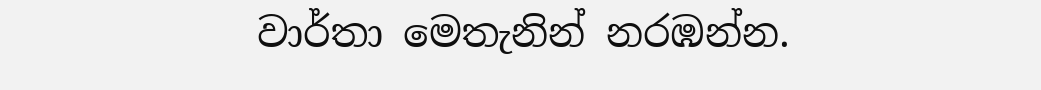වාර්තා මෙතැනින් නරඹන්න.